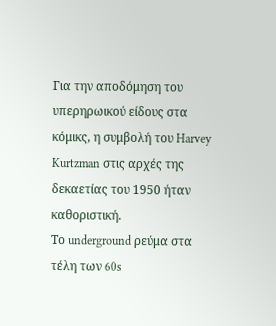Για την αποδόμηση του υπερηρωικού είδους στα κόμικς, η συμβολή του Harvey Kurtzman στις αρχές της δεκαετίας του 1950 ήταν καθοριστική.
Το underground ρεύμα στα τέλη των 60s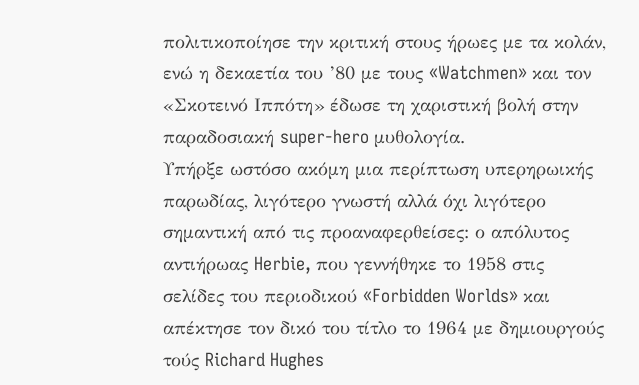πολιτικοποίησε την κριτική στους ήρωες με τα κολάν, ενώ η δεκαετία του ’80 με τους «Watchmen» και τον «Σκοτεινό Ιππότη» έδωσε τη χαριστική βολή στην παραδοσιακή super-hero μυθολογία.
Υπήρξε ωστόσο ακόμη μια περίπτωση υπερηρωικής παρωδίας, λιγότερο γνωστή αλλά όχι λιγότερο σημαντική από τις προαναφερθείσες: ο απόλυτος αντιήρωας Herbie, που γεννήθηκε το 1958 στις σελίδες του περιοδικού «Forbidden Worlds» και απέκτησε τον δικό του τίτλο το 1964 με δημιουργούς τούς Richard Hughes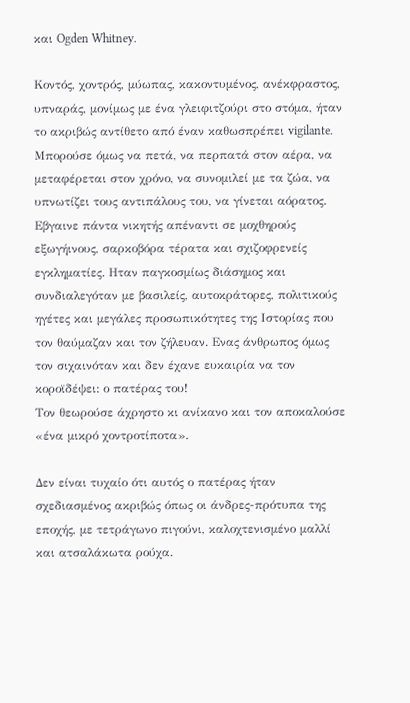και Ogden Whitney.

Κοντός, χοντρός, μύωπας, κακοντυμένος, ανέκφραστος, υπναράς, μονίμως με ένα γλειφιτζούρι στο στόμα, ήταν το ακριβώς αντίθετο από έναν καθωσπρέπει vigilante.
Μπορούσε όμως να πετά, να περπατά στον αέρα, να μεταφέρεται στον χρόνο, να συνομιλεί με τα ζώα, να υπνωτίζει τους αντιπάλους του, να γίνεται αόρατος.
Εβγαινε πάντα νικητής απέναντι σε μοχθηρούς εξωγήινους, σαρκοβόρα τέρατα και σχιζοφρενείς εγκληματίες. Ηταν παγκοσμίως διάσημος και συνδιαλεγόταν με βασιλείς, αυτοκράτορες, πολιτικούς ηγέτες και μεγάλες προσωπικότητες της Ιστορίας που τον θαύμαζαν και τον ζήλευαν. Ενας άνθρωπος όμως τον σιχαινόταν και δεν έχανε ευκαιρία να τον κοροϊδέψει: ο πατέρας του!
Τον θεωρούσε άχρηστο κι ανίκανο και τον αποκαλούσε «ένα μικρό χοντροτίποτα».

Δεν είναι τυχαίο ότι αυτός ο πατέρας ήταν σχεδιασμένος ακριβώς όπως οι άνδρες-πρότυπα της εποχής, με τετράγωνο πιγούνι, καλοχτενισμένο μαλλί και ατσαλάκωτα ρούχα.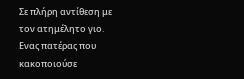Σε πλήρη αντίθεση με τον ατημέλητο γιο. Ενας πατέρας που κακοποιούσε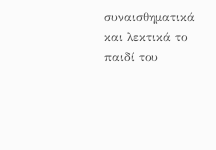συναισθηματικά και λεκτικά το παιδί του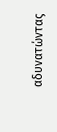αδυνατώντας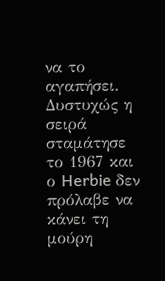να το αγαπήσει.
Δυστυχώς η σειρά σταμάτησε το 1967 και ο Herbie δεν πρόλαβε να κάνει τη μούρη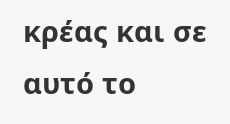κρέας και σε αυτό το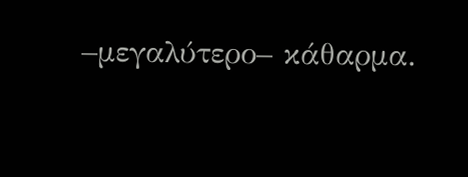–μεγαλύτερο– κάθαρμα.